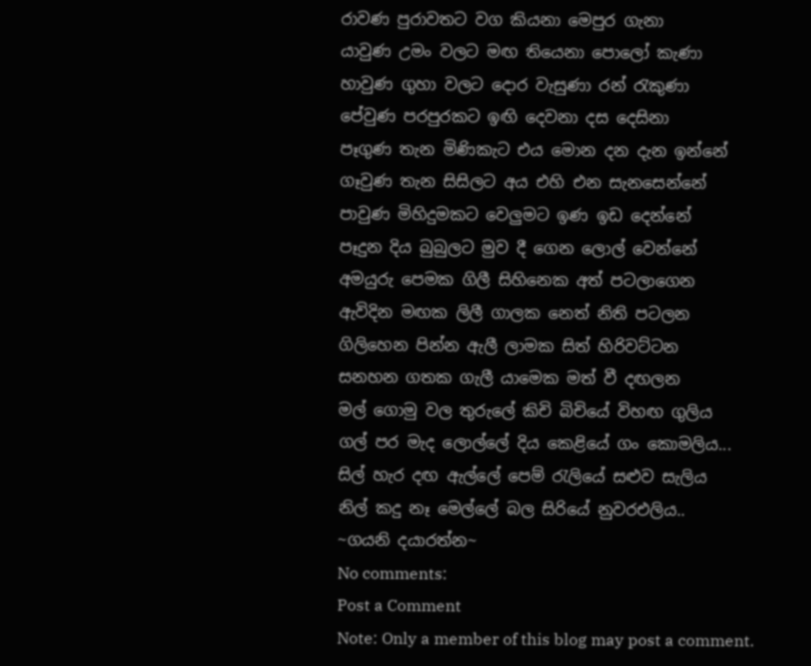රාවණ පුරාවතට වග කියනා මෙපුර ගැනා
යාවුණ උමං වලට මඟ තියෙනා පොලෝ කැණා
හාවුණ ගුහා වලට දොර වැසුණා රන් රැකුණා
පේවුණ පරපුරකට ඉඟි දෙවනා දස දෙසිනා
පෑගුණ තැන මිණිකැට එය මොන දන දැන ඉන්නේ
ගෑවුණ තැන සිසිලට අය එහි එන සැනසෙන්නේ
පාවුණ මිහිදුමකට වෙලුමට ඉණ ඉඩ දෙන්නේ
පෑදුන දිය බුබුලට මුව දී ගෙන ලොල් වෙන්නේ
අමයුරු පෙමක ගිලී සිහිනෙක අත් පටලාගෙන
ඇවිදින මඟක ලිලී ගාලක නෙත් නිති පටලන
ගිලිහෙන පින්න ඇලී ලාමක සිත් හිරිවට්ටන
සනහන ගතක ගැලී යාමෙක මත් වී දඟලන
මල් ගොමු වල තුරුලේ කිචි බිචියේ විහඟ ගුලිය
ගල් පර මැද ලොල්ලේ දිය කෙළියේ ගං කොමලිය...
සිල් හැර දඟ ඇල්ලේ පෙම් රැලියේ සළුව සැලිය
නිල් කදු නෑ මෙල්ලේ බල සිරියේ නුවරඑලිය..
~ගයනි දයාරත්න~
No comments:
Post a Comment
Note: Only a member of this blog may post a comment.